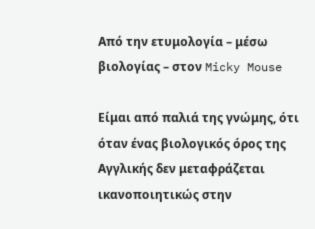Από την ετυμολογία – μέσω βιολογίας – στον Micky Mouse

Είμαι από παλιά της γνώμης, ότι όταν ένας βιολογικός όρος της Αγγλικής δεν μεταφράζεται ικανοποιητικώς στην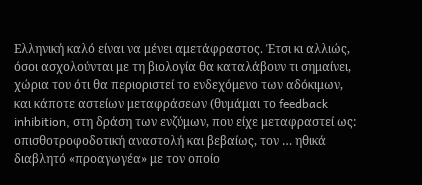Ελληνική καλό είναι να μένει αμετάφραστος. Έτσι κι αλλιώς, όσοι ασχολούνται με τη βιολογία θα καταλάβουν τι σημαίνει, χώρια του ότι θα περιοριστεί το ενδεχόμενο των αδόκιμων, και κάποτε αστείων μεταφράσεων (θυμάμαι το feedback inhibition, στη δράση των ενζύμων, που είχε μεταφραστεί ως: οπισθοτροφοδοτική αναστολή και βεβαίως, τον … ηθικά διαβλητό «προαγωγέα» με τον οποίο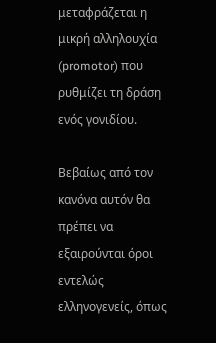μεταφράζεται η μικρή αλληλουχία (promotor) που ρυθμίζει τη δράση ενός γονιδίου.

Βεβαίως από τον κανόνα αυτόν θα πρέπει να εξαιρούνται όροι εντελώς ελληνογενείς, όπως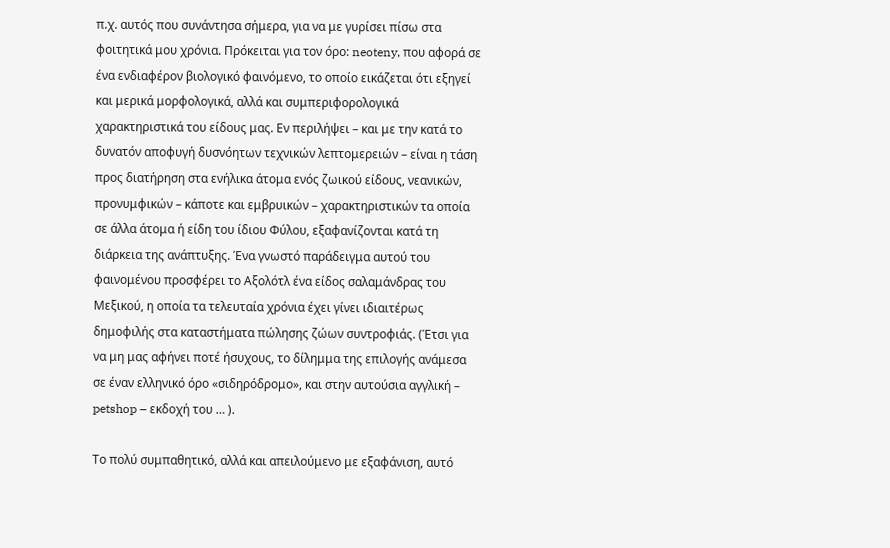π.χ. αυτός που συνάντησα σήμερα, για να με γυρίσει πίσω στα φοιτητικά μου χρόνια. Πρόκειται για τον όρο: neoteny, που αφορά σε ένα ενδιαφέρον βιολογικό φαινόμενο, το οποίο εικάζεται ότι εξηγεί και μερικά μορφολογικά, αλλά και συμπεριφορολογικά χαρακτηριστικά του είδους μας. Εν περιλήψει – και με την κατά το δυνατόν αποφυγή δυσνόητων τεχνικών λεπτομερειών – είναι η τάση προς διατήρηση στα ενήλικα άτομα ενός ζωικού είδους, νεανικών, προνυμφικών – κάποτε και εμβρυικών – χαρακτηριστικών τα οποία σε άλλα άτομα ή είδη του ίδιου Φύλου, εξαφανίζονται κατά τη διάρκεια της ανάπτυξης. Ένα γνωστό παράδειγμα αυτού του φαινομένου προσφέρει το Αξολότλ ένα είδος σαλαμάνδρας του Μεξικού, η οποία τα τελευταία χρόνια έχει γίνει ιδιαιτέρως δημοφιλής στα καταστήματα πώλησης ζώων συντροφιάς. (Έτσι για να μη μας αφήνει ποτέ ήσυχους, το δίλημμα της επιλογής ανάμεσα σε έναν ελληνικό όρο «σιδηρόδρομο», και στην αυτούσια αγγλική – petshop – εκδοχή του … ).

Το πολύ συμπαθητικό, αλλά και απειλούμενο με εξαφάνιση, αυτό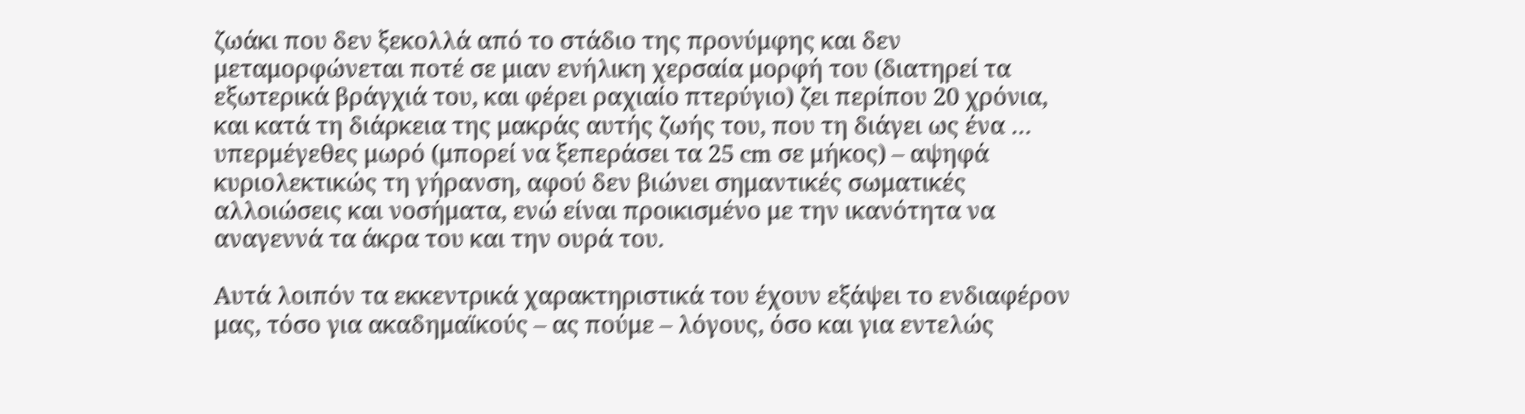ζωάκι που δεν ξεκολλά από το στάδιο της προνύμφης και δεν μεταμορφώνεται ποτέ σε μιαν ενήλικη χερσαία μορφή του (διατηρεί τα εξωτερικά βράγχιά του, και φέρει ραχιαίο πτερύγιο) ζει περίπου 20 χρόνια, και κατά τη διάρκεια της μακράς αυτής ζωής του, που τη διάγει ως ένα … υπερμέγεθες μωρό (μπορεί να ξεπεράσει τα 25 cm σε μήκος) – αψηφά κυριολεκτικώς τη γήρανση, αφού δεν βιώνει σημαντικές σωματικές αλλοιώσεις και νοσήματα, ενώ είναι προικισμένο με την ικανότητα να αναγεννά τα άκρα του και την ουρά του.

Αυτά λοιπόν τα εκκεντρικά χαρακτηριστικά του έχουν εξάψει το ενδιαφέρον μας, τόσο για ακαδημαϊκούς – ας πούμε – λόγους, όσο και για εντελώς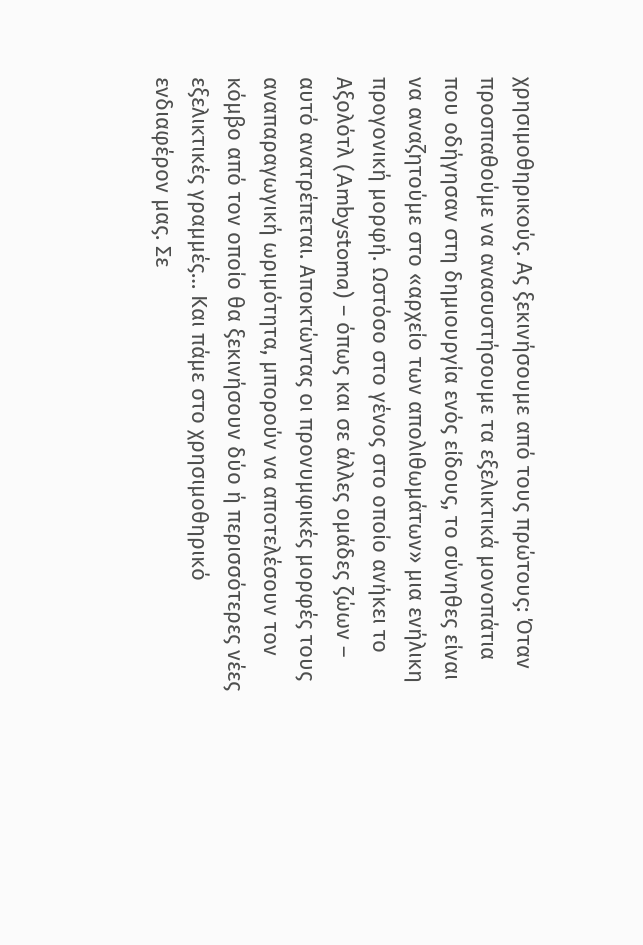χρησιμοθηρικούς. Ας ξεκινήσουμε από τους πρώτους: Όταν προσπαθούμε να ανασυστήσουμε τα εξελικτικά μονοπάτια που οδήγησαν στη δημιουργία ενός είδους, το σύνηθες είναι να αναζητούμε στο «αρχείο των απολιθωμάτων» μια ενήλικη προγονική μορφή. Ωστόσο στο γένος στο οποίο ανήκει το Αξολότλ (Ambystoma) – όπως και σε άλλες ομάδες ζώων – αυτό ανατρέπεται. Αποκτώντας οι προνυμφικές μορφές τους αναπαραγωγική ωριμότητα, μπορούν να αποτελέσουν τον κόμβο από τον οποίο θα ξεκινήσουν δύο ή περισσότερες νέες εξελικτικές γραμμές… Και πάμε στο χρησιμοθηρικό ενδιαφέρον μας. Σε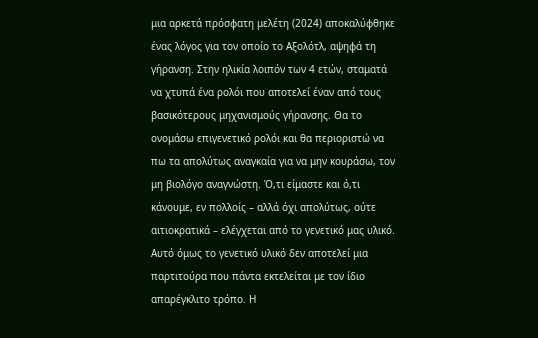μια αρκετά πρόσφατη μελέτη (2024) αποκαλύφθηκε ένας λόγος για τον οποίο το Αξολότλ, αψηφά τη γήρανση. Στην ηλικία λοιπόν των 4 ετών, σταματά να χτυπά ένα ρολόι που αποτελεί έναν από τους βασικότερους μηχανισμούς γήρανσης. Θα το ονομάσω επιγενετικό ρολόι και θα περιοριστώ να πω τα απολύτως αναγκαία για να μην κουράσω, τον μη βιολόγο αναγνώστη. Ό,τι είμαστε και ό,τι κάνουμε, εν πολλοίς – αλλά όχι απολύτως, ούτε αιτιοκρατικά – ελέγχεται από το γενετικό μας υλικό. Αυτό όμως το γενετικό υλικό δεν αποτελεί μια παρτιτούρα που πάντα εκτελείται με τον ίδιο απαρέγκλιτο τρόπο. Η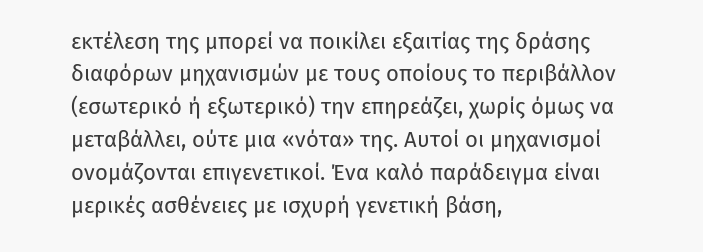εκτέλεση της μπορεί να ποικίλει εξαιτίας της δράσης διαφόρων μηχανισμών με τους οποίους το περιβάλλον (εσωτερικό ή εξωτερικό) την επηρεάζει, χωρίς όμως να μεταβάλλει, ούτε μια «νότα» της. Αυτοί οι μηχανισμοί ονομάζονται επιγενετικοί. Ένα καλό παράδειγμα είναι μερικές ασθένειες με ισχυρή γενετική βάση,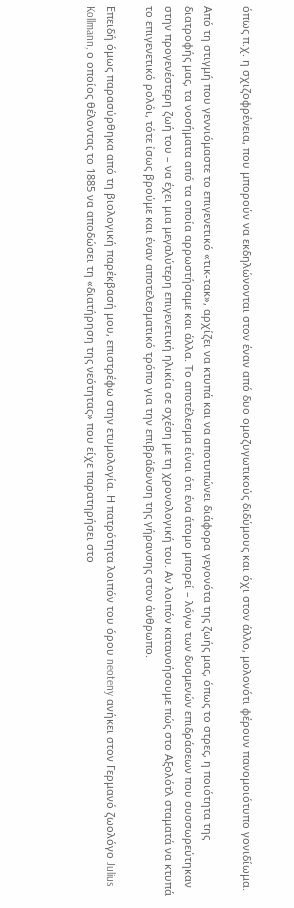όπως π.χ. η σχιζοφρένεια, που μπορούν να εκδηλώνονται στον έναν από δυο ομοζυγωτικούς διδύμους και όχι στον άλλο, μολονότι φέρουν πανομοιότυπο γονιδίωμα.

Από τη στιγμή που γεννιόμαστε το επιγενετικό «τικ-τακ», αρχίζει να κτυπά και να αποτυπώνει διάφορα γεγονότα της ζωής μας, όπως το στρες, η ποιότητα της διατροφής μας, τα νοσήματα από τα οποία αρρωστήσαμε και άλλα. Το αποτέλεσμα είναι ότι ένα άτομο μπορεί – λόγω των δυσμενών επιδράσεων που συσσωρεύτηκαν στην προγενέστερη ζωή του – να έχει μια μεγαλύτερη επιγενετική ηλικία σε σχέση με τη χρονολογική του. Αν λοιπόν κατανοήσουμε πώς στο Αξολότλ σταματά να κτυπά το επιγενετικό ρολόι, τότε ίσως βρούμε και έναν αποτελεσματικό τρόπο για την επιβράδυνση της γήρανσης στον άνθρωπο.

Επειδή όμως παρασύρθηκα από τη βιολογική παρέκβασή μου, επιστρέφω στην ετυμολογία. Η πατρότητα λοιπόν του όρου neoteny ανήκει στον Γερμανό ζωολόγο Julius Kollmann, ο οποίος θέλοντας το 1885 να αποδώσει τη «διατήρηση της νεότητας» που είχε παρατηρήσει στο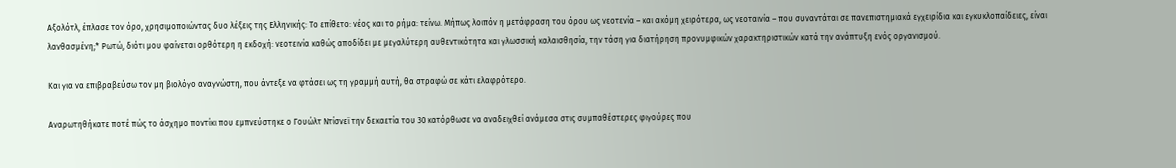Αξολότλ, έπλασε τον όρο, χρησιμοποιώντας δυο λέξεις της Ελληνικής: Το επίθετο: νέος και το ρήμα: τείνω. Μήπως λοιπόν η μετάφραση του όρου ως νεοτενία – και ακόμη χειρότερα, ως νεοταινία – που συναντάται σε πανεπιστημιακά εγχειρίδια και εγκυκλοπαίδειες, είναι λανθασμένη;* Ρωτώ, διότι μου φαίνεται ορθότερη η εκδοχή: νεοτεινία καθώς αποδίδει με μεγαλύτερη αυθεντικότητα και γλωσσική καλαισθησία, την τάση για διατήρηση προνυμφικών χαρακτηριστικών κατά την ανάπτυξη ενός οργανισμού.

Και για να επιβραβεύσω τον μη βιολόγο αναγνώστη, που άντεξε να φτάσει ως τη γραμμή αυτή, θα στραφώ σε κάτι ελαφρότερο.

Αναρωτηθήκατε ποτέ πώς το άσχημο ποντίκι που εμπνεύστηκε ο Γουώλτ Ντίσνεϊ την δεκαετία του 30 κατόρθωσε να αναδειχθεί ανάμεσα στις συμπαθέστερες φιγούρες που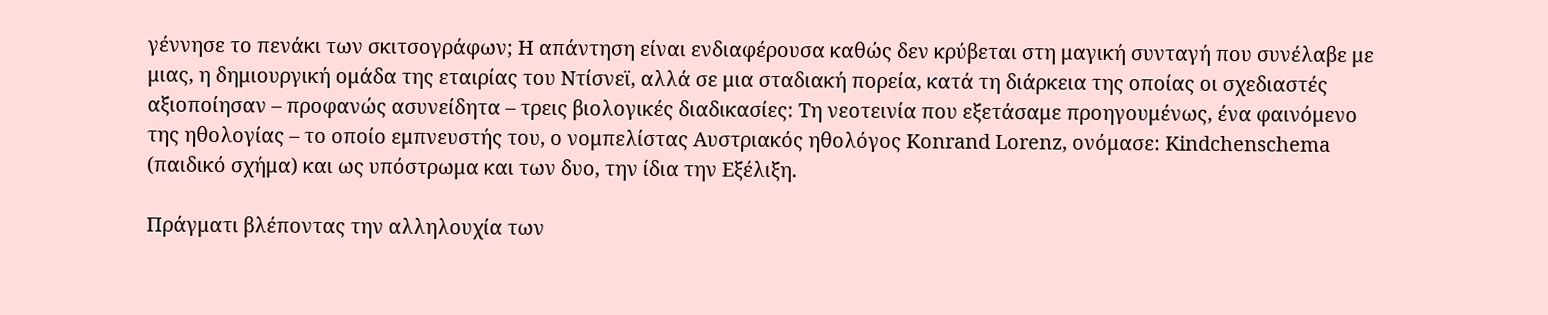γέννησε το πενάκι των σκιτσογράφων; Η απάντηση είναι ενδιαφέρουσα καθώς δεν κρύβεται στη μαγική συνταγή που συνέλαβε με μιας, η δημιουργική ομάδα της εταιρίας του Ντίσνεϊ, αλλά σε μια σταδιακή πορεία, κατά τη διάρκεια της οποίας οι σχεδιαστές αξιοποίησαν – προφανώς ασυνείδητα – τρεις βιολογικές διαδικασίες: Τη νεοτεινία που εξετάσαμε προηγουμένως, ένα φαινόμενο της ηθολογίας – το οποίο εμπνευστής του, ο νομπελίστας Αυστριακός ηθολόγος Konrand Lorenz, ονόμασε: Kindchenschema (παιδικό σχήμα) και ως υπόστρωμα και των δυο, την ίδια την Εξέλιξη.

Πράγματι βλέποντας την αλληλουχία των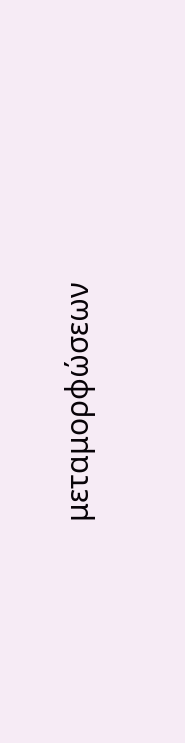μεταμορφώσεων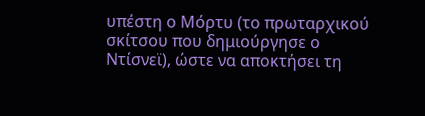υπέστη ο Μόρτυ (το πρωταρχικού σκίτσου που δημιούργησε ο Ντίσνεϊ), ώστε να αποκτήσει τη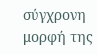σύγχρονη μορφή της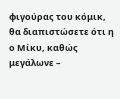φιγούρας του κόμικ, θα διαπιστώσετε ότι η ο Μίκυ, καθώς μεγάλωνε –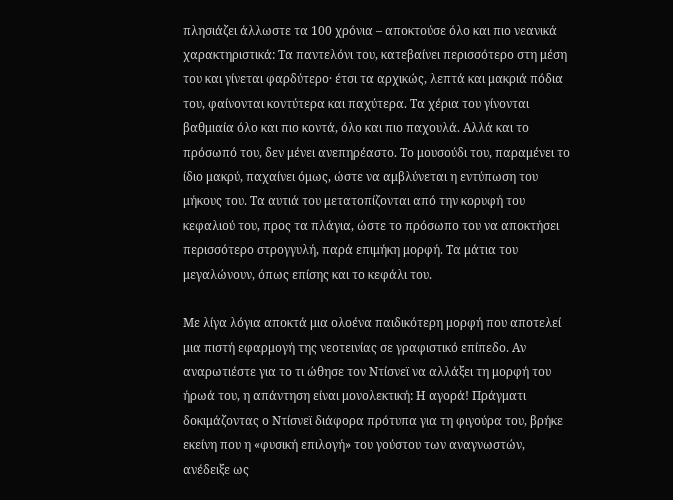πλησιάζει άλλωστε τα 100 χρόνια – αποκτούσε όλο και πιο νεανικά χαρακτηριστικά: Τα παντελόνι του, κατεβαίνει περισσότερο στη μέση του και γίνεται φαρδύτερο· έτσι τα αρχικώς, λεπτά και μακριά πόδια του, φαίνονται κοντύτερα και παχύτερα. Τα χέρια του γίνονται βαθμιαία όλο και πιο κοντά, όλο και πιο παχουλά. Αλλά και το πρόσωπό του, δεν μένει ανεπηρέαστο. Το μουσούδι του, παραμένει το ίδιο μακρύ, παχαίνει όμως, ώστε να αμβλύνεται η εντύπωση του μήκους του. Τα αυτιά του μετατοπίζονται από την κορυφή του κεφαλιού του, προς τα πλάγια, ώστε το πρόσωπο του να αποκτήσει περισσότερο στρογγυλή, παρά επιμήκη μορφή. Τα μάτια του μεγαλώνουν, όπως επίσης και το κεφάλι του.

Με λίγα λόγια αποκτά μια ολοένα παιδικότερη μορφή που αποτελεί μια πιστή εφαρμογή της νεοτεινίας σε γραφιστικό επίπεδο. Αν αναρωτιέστε για το τι ώθησε τον Ντίσνεϊ να αλλάξει τη μορφή του ήρωά του, η απάντηση είναι μονολεκτική: Η αγορά! Πράγματι δοκιμάζοντας ο Ντίσνεϊ διάφορα πρότυπα για τη φιγούρα του, βρήκε εκείνη που η «φυσική επιλογή» του γούστου των αναγνωστών, ανέδειξε ως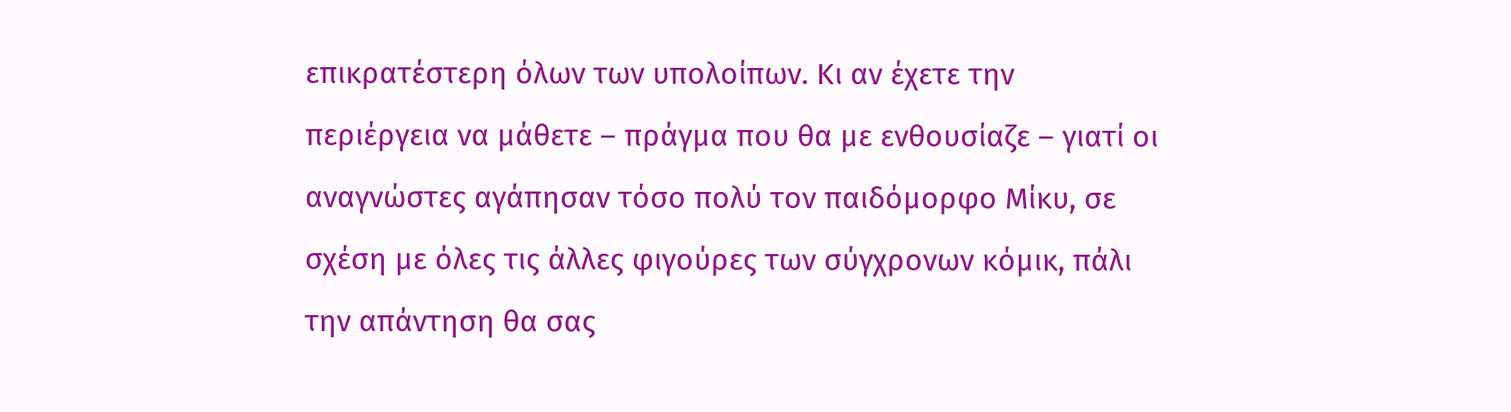επικρατέστερη όλων των υπολοίπων. Κι αν έχετε την περιέργεια να μάθετε – πράγμα που θα με ενθουσίαζε – γιατί οι αναγνώστες αγάπησαν τόσο πολύ τον παιδόμορφο Μίκυ, σε σχέση με όλες τις άλλες φιγούρες των σύγχρονων κόμικ, πάλι την απάντηση θα σας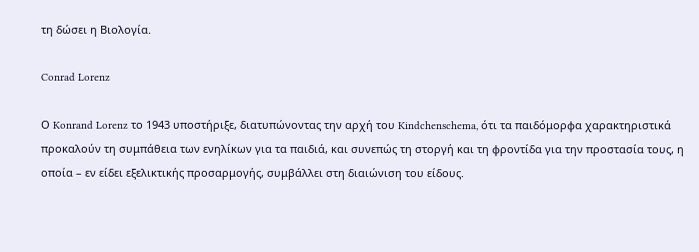τη δώσει η Βιολογία.

Conrad Lorenz

Ο Konrand Lorenz το 1943 υποστήριξε, διατυπώνοντας την αρχή του Kindchenschema, ότι τα παιδόμορφα χαρακτηριστικά προκαλούν τη συμπάθεια των ενηλίκων για τα παιδιά, και συνεπώς τη στοργή και τη φροντίδα για την προστασία τους, η οποία – εν είδει εξελικτικής προσαρμογής, συμβάλλει στη διαιώνιση του είδους.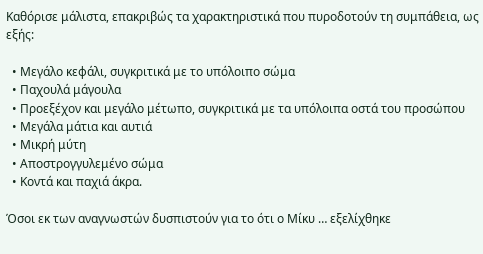Καθόρισε μάλιστα, επακριβώς τα χαρακτηριστικά που πυροδοτούν τη συμπάθεια, ως εξής:

  • Μεγάλο κεφάλι, συγκριτικά με το υπόλοιπο σώμα
  • Παχουλά μάγουλα
  • Προεξέχον και μεγάλο μέτωπο, συγκριτικά με τα υπόλοιπα οστά του προσώπου
  • Μεγάλα μάτια και αυτιά
  • Μικρή μύτη
  • Αποστρογγυλεμένο σώμα
  • Κοντά και παχιά άκρα.

Όσοι εκ των αναγνωστών δυσπιστούν για το ότι ο Μίκυ … εξελίχθηκε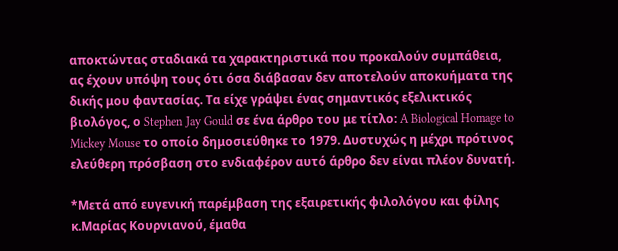αποκτώντας σταδιακά τα χαρακτηριστικά που προκαλούν συμπάθεια, ας έχουν υπόψη τους ότι όσα διάβασαν δεν αποτελούν αποκυήματα της δικής μου φαντασίας. Τα είχε γράψει ένας σημαντικός εξελικτικός βιολόγος, ο Stephen Jay Gould σε ένα άρθρο του με τίτλο: A Biological Homage to Mickey Mouse το οποίο δημοσιεύθηκε το 1979. Δυστυχώς η μέχρι πρότινος ελεύθερη πρόσβαση στο ενδιαφέρον αυτό άρθρο δεν είναι πλέον δυνατή.

*Μετά από ευγενική παρέμβαση της εξαιρετικής φιλολόγου και φίλης κ.Μαρίας Κουρνιανού, έμαθα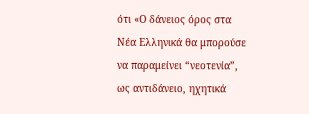ότι «Ο δάνειος όρος στα Νέα Ελληνικά θα μπορούσε να παραμείνει “νεοτενία”, ως αντιδάνειο, ηχητικά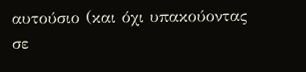αυτούσιο (και όχι υπακούοντας σε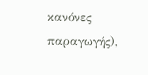κανόνες παραγωγής),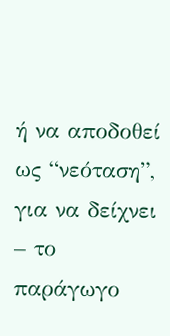ή να αποδοθεί ως “νεόταση”, για να δείχνει – το παράγωγο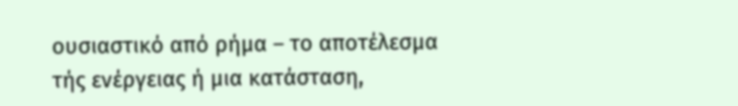ουσιαστικό από ρήμα – το αποτέλεσμα τής ενέργειας ή μια κατάσταση,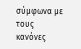σύμφωνα με τους κανόνες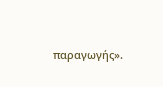παραγωγής».